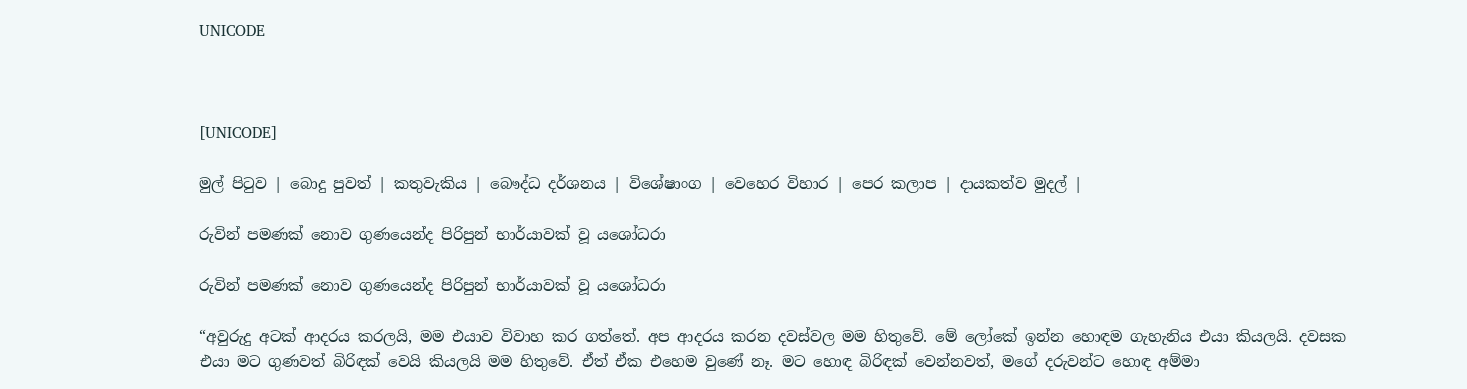UNICODE



[UNICODE]

මුල් පිටුව | බොදු පුවත් | කතුවැකිය | බෞද්ධ දර්ශනය | විශේෂාංග | වෙහෙර විහාර | පෙර කලාප | දායකත්ව මුදල් |

රුවින් පමණක් නොව ගුණයෙන්ද පිරිපුන් භාර්යාවක් වූ යශෝධරා

රුවින් පමණක් නොව ගුණයෙන්ද පිරිපුන් භාර්යාවක් වූ යශෝධරා

“අවුරුදු අටක් ආදරය කරලයි, මම එයාව විවාහ කර ගත්තේ. අප ආදරය කරන දවස්වල මම හිතුවේ. මේ ලෝකේ ඉන්න හොඳම ගැහැනිය එයා කියලයි. දවසක එයා මට ගුණවත් බිරිඳක් වෙයි කියලයි මම හිතුවේ. ඒත් ඒක එහෙම වුණේ නෑ. මට හොඳ බිරිඳක් වෙන්නවත්, මගේ දරුවන්ට හොඳ අම්මා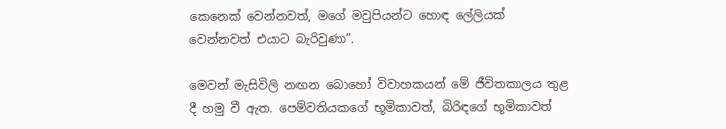කෙනෙක් වෙන්නවත්, මගේ මවුපියන්ට හොඳ ලේලියක් වෙන්නවත් එයාට බැරිවුණා”.

මෙවන් මැසිවිලි නඟන බොහෝ විවාහකයන් මේ ජීවිතකාලය තුළ දී හමු වී ඇත. පෙම්වතියකගේ භූමිකාවත්, බිරිඳගේ භූමිකාවත්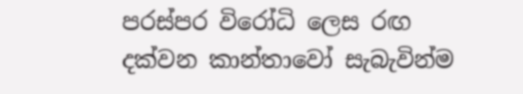පරස්පර විරෝධි ලෙස රඟ දක්වන කාන්තාවෝ සැබැවින්ම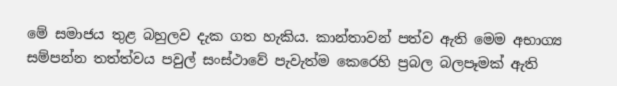මේ සමාජය තුළ බහුලව දැක ගත හැකිය. කාන්තාවන් පත්ව ඇති මෙම අභාග්‍ය සම්පන්න තත්ත්වය පවුල් සංස්ථාවේ පැවැත්ම කෙරෙහි ප්‍රබල බලපෑමක් ඇති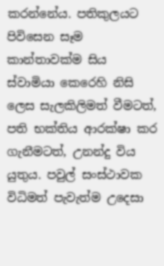කරන්නේය. පතිකුලයට පිවිසෙන සෑම කාන්තාවක්ම සිය ස්වාමියා කෙරෙහි නිසි ලෙස සැලකිලිමත් වීමටත්, පති භක්තිය ආරක්ෂා කර ගැනීමටත්, උනන්දු විය යුතුය. පවුල් සංස්ථාවක විධිමත් පැවැත්ම උදෙසා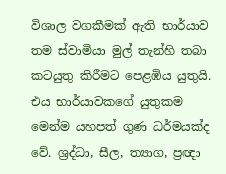විශාල වගකීමක් ඇති භාර්යාව තම ස්වාමියා මුල් තැන්හි තබා කටයුතු කිරීමට පෙළඹිය යුතුයි. එය භාර්යාවකගේ යුතුකම මෙන්ම යහපත් ගුණ ධර්මයක්ද වේ. ශ්‍රද්ධා, සීල, ත්‍යාග, ප්‍රඥා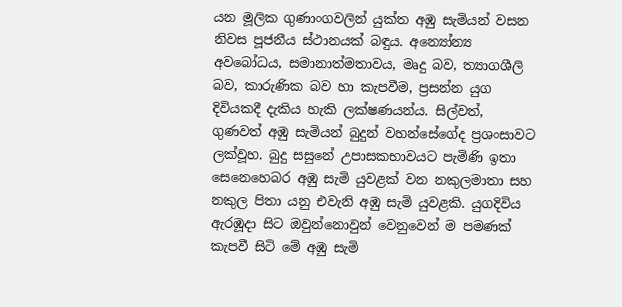යන මූලික ගුණාංගවලින් යුක්ත අඹු සැමියන් වසන නිවස පූජනීය ස්ථානයක් බඳුය. අන්‍යෝන්‍ය අවබෝධය, සමානාත්මතාවය, මෘදු බව, ත්‍යාගශීලි බව, කාරුණික බව හා කැපවීම, ප්‍රසන්න යුග දිවියකදී දැකිය හැකි ලක්ෂණයන්ය. සිල්වත්, ගුණවත් අඹු සැමියන් බුදුන් වහන්සේගේද ප්‍රශංසාවට ලක්වූහ. බුදු සසුනේ උපාසකභාවයට පැමිණි ඉතා සෙනෙහෙබර අඹු සැමි යුවළක් වන නකුලමාතා සහ නකුල පිතා යනු එවැනි අඹු සැමි යුවළකි. යුගදිවිය ඇරඹූදා සිට ඔවුන්නොවුන් වෙනුවෙන් ම පමණක් කැපවී සිටි මේ අඹු සැමි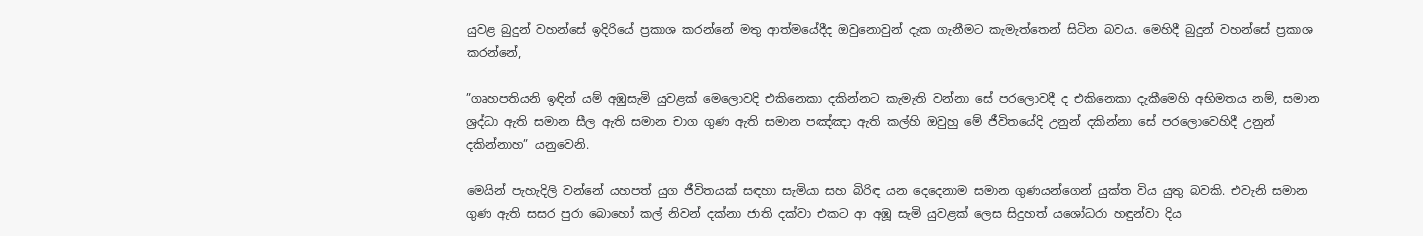යුවළ බුදුන් වහන්සේ ඉදිරියේ ප්‍රකාශ කරන්නේ මතු ආත්මයේදීද ඔවුනොවුන් දැක ගැනීමට කැමැත්තෙන් සිටින බවය. මෙහිදී බුදුන් වහන්සේ ප්‍රකාශ කරන්නේ,

”ගෘහපතියනි ඉඳින් යම් අඹුසැමි යුවළක් මෙලොවදි එකිනෙකා දකින්නට කැමැති වන්නා සේ පරලොවදී ද එකිනෙකා දැකීමෙහි අභිමතය නම්, සමාන ශ්‍රද්ධා ඇති සමාන සීල ඇති සමාන චාග ගුණ ඇති සමාන පඤ්ඤා ඇති කල්හි ඔවුහු මේ ජීවිතයේදි උනුන් දකින්නා සේ පරලොවෙහිදී උනුන් දකින්නාහ” යනුවෙනි.

මෙයින් පැහැදිලි වන්නේ යහපත් යුග ජීවිතයක් සඳහා සැමියා සහ බිරිඳ යන දෙදෙනාම සමාන ගුණයන්ගෙන් යුක්ත විය යුතු බවකි. එවැනි සමාන ගුණ ඇති සසර පුරා බොහෝ කල් නිවන් දක්නා ජාති දක්වා එකට ආ අඹූ සැමි යුවළක් ලෙස සිදුහත් යශෝධරා හඳුන්වා දිය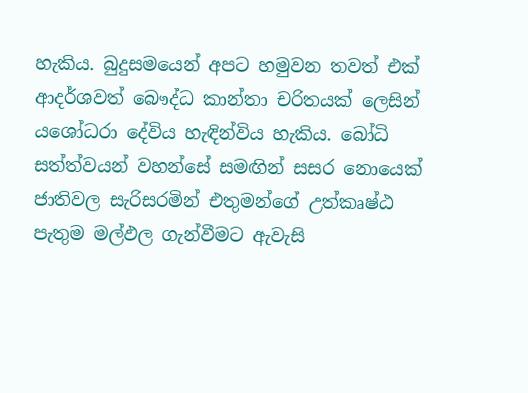හැකිය. බුදුසමයෙන් අපට හමුවන තවත් එක් ආදර්ශවත් බෞද්ධ කාන්තා චරිතයක් ලෙසින් යශෝධරා දේවිය හැඳින්විය හැකිය. බෝධි සත්ත්වයන් වහන්සේ සමඟින් සසර නොයෙක් ජාතිවල සැරිසරමින් එතුමන්ගේ උත්කෘෂ්ඨ පැතුම මල්ඵල ගැන්වීමට ඇවැසි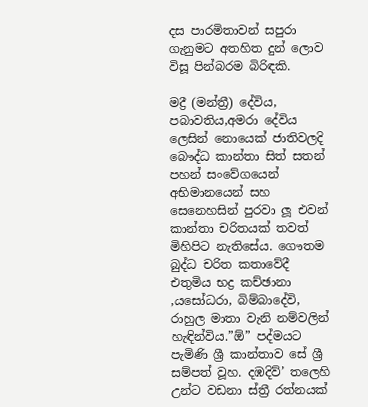දස පාරමිතාවන් සපුරා ගැනුමට අතහිත දුන් ලොව විසූ පින්බරම බිරිඳකි.

මද්‍රී (මන්ත්‍රී) දේවිය, පබාවතිය,අමරා දේවිය ලෙසින් නොයෙක් ජාතිවලදි බෞද්ධ කාන්තා සිත් සතන් පහන් සංවේගයෙන් අභිමානයෙන් සහ සෙනෙහසින් පුරවා ලූ එවන් කාන්තා චරිතයක් තවත් මිහිපිට නැතිසේය. ගෞතම බුද්ධ චරිත කතාවේදී එතුමිය භද්‍ර කච්ඡානා ,යසෝධරා, බිම්බාදේවි, රාහුල මාතා වැනි නම්වලින් හැඳින්විය.”ඕ” පද්මයට පැමිණි ශ්‍රී කාන්තාව සේ ශ්‍රී සම්පත් වූහ. දඹදිව්’ තලෙහි උන්ට වඩනා ස්ත්‍රී රත්නයක්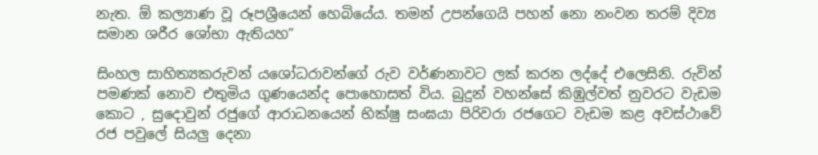නැත. ඕ කල්‍යාණ වූ රූපශ්‍රීයෙන් හෙබියේය. තමන් උපන්ගෙයි පහන් නො නංවන තරම් දිව්‍ය සමාන ශරීර ශෝභා ඇතියහ”

සිංහල සාහිත්‍යකරුවන් යශෝධරාවන්ගේ රුව වර්ණනාවට ලක් කරන ලද්දේ එලෙසිනි. රුවින් පමණක් නොව එතුමිය ගුණයෙන්ද පොහොසත් විය. බුදුන් වහන්සේ කිඹුල්වත් නුවරට වැඩම කොට , සුදොවුන් රජුගේ ආරාධනයෙන් භික්ෂු සංඝයා පිරිවරා රජගෙට වැඩම කළ අවස්ථාවේ රජ පවුලේ සියලු දෙනා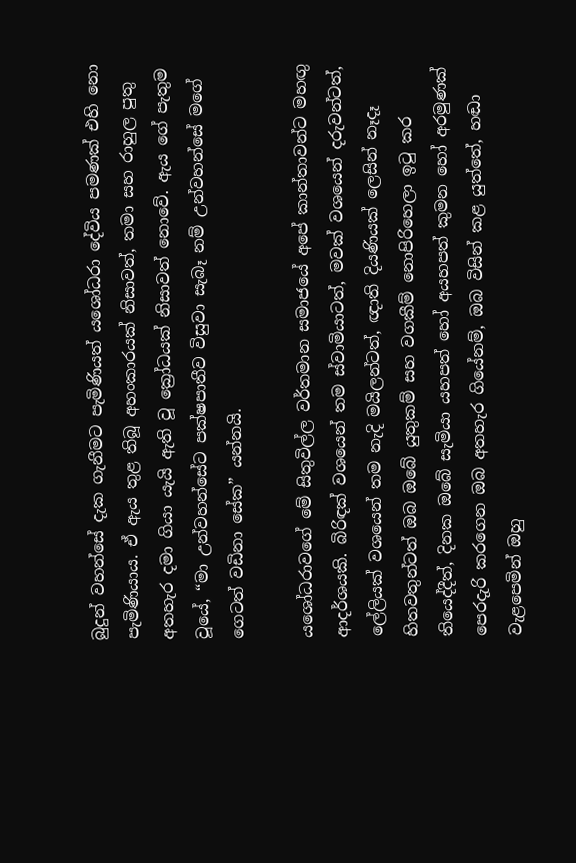බුදුන් වහන්සේ දැක ගැනීමට පැමිණියත් යශෝධරා දේවිය පමණක් එහි නො පැමිණියාය. ඒ ඇය තුළ තිබූ අහංකාරයක් නිසාවත්, තමා සහ රාහුල පුතු අතහැර දමා ගියා යැයි ඇති වූ ක්‍රෝධයක් නිසාවත් නොවේ. ඇය ගේ පැතුම වූයේ, “මා උන්වහන්සේට පක්ෂපාතීව විසුවා සැබෑ නම් උන්වහන්සේ මගේ ගෙටත් වඩිනා සේක” යන්නයි.

යශෝධරාවගේ මේ සිතුවිල්ල වර්තමාන සමාජයේ අපේ කාන්තාවන්ට මහඟු ආදර්ශයකි. බිරිඳක් වශයෙන් තම ස්වාමියාටත්, මවක් වශයෙන් දරුවන්ටත්, ලේලියක් වශයෙන් තම නැදි මයිලන්ටත්, ඥාති දියණියක් ලෙසින් නෑදෑ හිතවතුන්ටත් ඔබ ඔබේ යුතුකම් සහ වගකීම් නොපිරිහෙලා ඉටු කර තියෙද්දීත්, දිනක ඔබේ සැමියා යහපත් හෝ අයහපත් කුමන හෝ අරමුණක් පෙරදැරි කරගෙන ඔබ අතහැර ගියේනම්, ඔබ විසින් කළ යුත්තේ, හඬා වැළපෙමින් ඔහු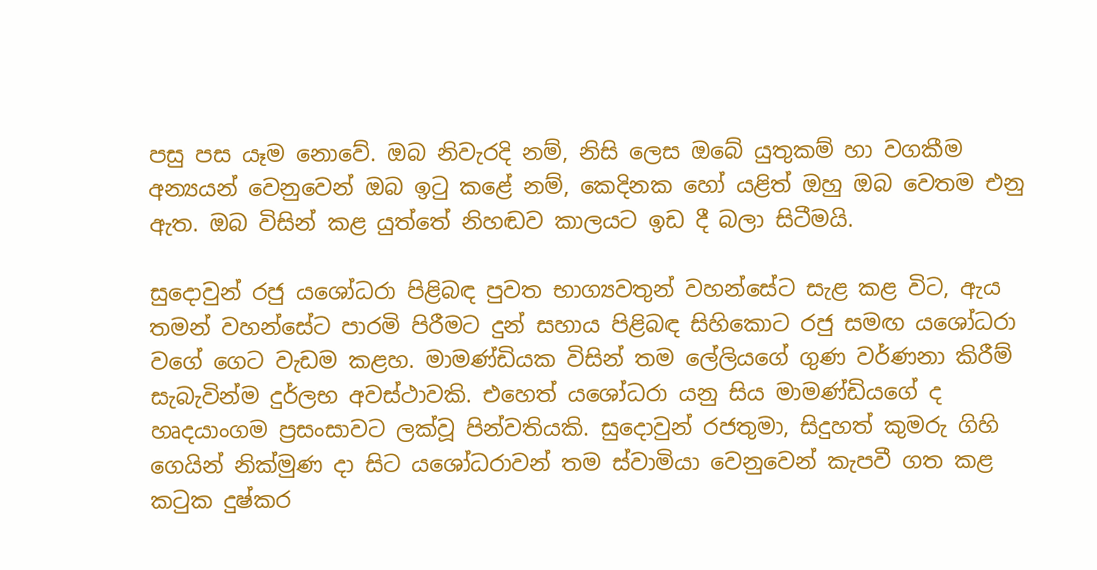පසු පස යෑම නොවේ. ඔබ නිවැරදි නම්, නිසි ලෙස ඔබේ යුතුකම් හා වගකීම අන්‍යයන් වෙනුවෙන් ඔබ ඉටු කළේ නම්, කෙදිනක හෝ යළිත් ඔහු ඔබ වෙතම එනු ඇත. ඔබ විසින් කළ යුත්තේ නිහඬව කාලයට ඉඩ දී බලා සිටීමයි.

සුදොවුන් රජු යශෝධරා පිළිබඳ පුවත භාග්‍යවතුන් වහන්සේට සැළ කළ විට, ඇය තමන් වහන්සේට පාරමි පිරීමට දුන් සහාය පිළිබඳ සිහිකොට රජු සමඟ යශෝධරා වගේ ගෙට වැඩම කළහ. මාමණ්ඩියක විසින් තම ලේලියගේ ගුණ වර්ණනා කිරීම් සැබැවින්ම දුර්ලභ අවස්ථාවකි. එහෙත් යශෝධරා යනු සිය මාමණ්ඩියගේ ද හෘදයාංගම ප්‍රසංසාවට ලක්වූ පින්වතියකි. සුදොවුන් රජතුමා, සිදුහත් කුමරු ගිහි ගෙයින් නික්මුණ දා සිට යශෝධරාවන් තම ස්වාමියා වෙනුවෙන් කැපවී ගත කළ කටුක දුෂ්කර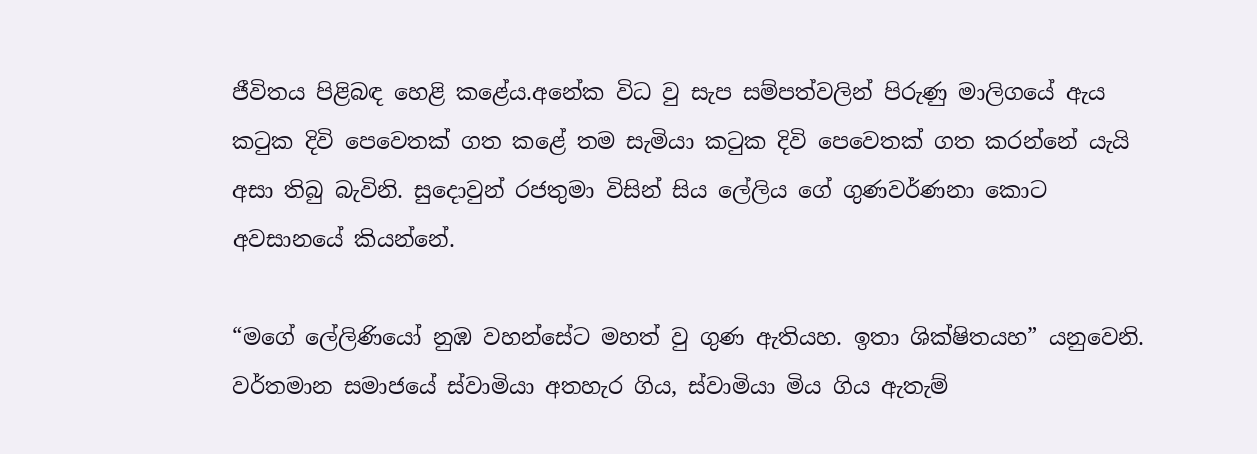ජීවිතය පිළිබඳ හෙළි කළේය.අනේක විධ වු සැප සම්පත්වලින් පිරුණු මාලිගයේ ඇය කටුක දිවි පෙවෙතක් ගත කළේ තම සැමියා කටුක දිවි පෙවෙතක් ගත කරන්නේ යැයි අසා තිබු බැවිනි. සුදොවුන් රජතුමා විසින් සිය ලේලිය ගේ ගුණවර්ණනා කොට අවසානයේ කියන්නේ.

“මගේ ලේලිණියෝ නුඹ වහන්සේට මහත් වු ගුණ ඇතියහ. ඉතා ශික්ෂිතයහ” යනුවෙනි. වර්තමාන සමාජයේ ස්වාමියා අතහැර ගිය, ස්වාමියා මිය ගිය ඇතැම්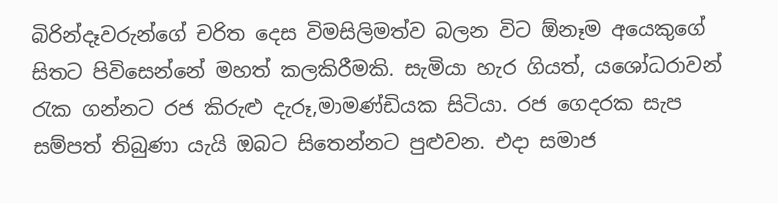බිරින්දෑවරුන්ගේ චරිත දෙස විමසිලිමත්ව බලන විට ඕනෑම අයෙකුගේ සිතට පිවිසෙන්නේ මහත් කලකිරීමකි. සැමියා හැර ගියත්, යශෝධරාවන් රැක ගන්නට රජ කිරුළු දැරූ,මාමණ්ඩියක සිටියා. රජ ගෙදරක සැප සම්පත් තිබුණා යැයි ඔබට සිතෙන්නට පුළුවන. එදා සමාජ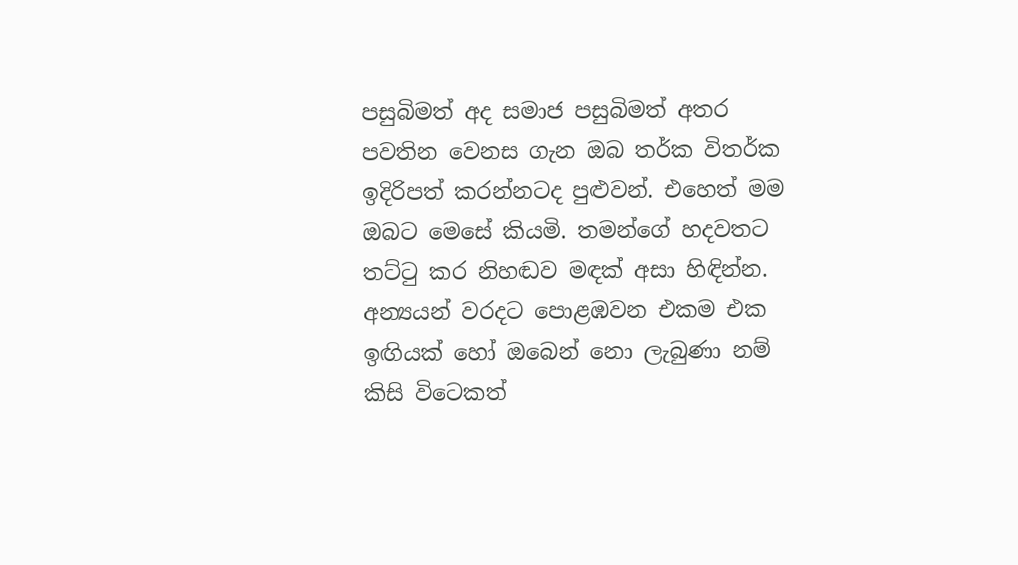පසුබිමත් අද සමාජ පසුබිමත් අතර පවතින වෙනස ගැන ඔබ තර්ක විතර්ක ඉදිරිපත් කරන්නටද පුළුවන්. එහෙත් මම ඔබට මෙසේ කියමි. තමන්ගේ හදවතට තට්ටු කර නිහඬව මඳක් අසා හිඳින්න. අන්‍යයන් වරදට පොළඹවන එකම එක ඉඟියක් හෝ ඔබෙන් නො ලැබුණා නම් කිසි විටෙකත්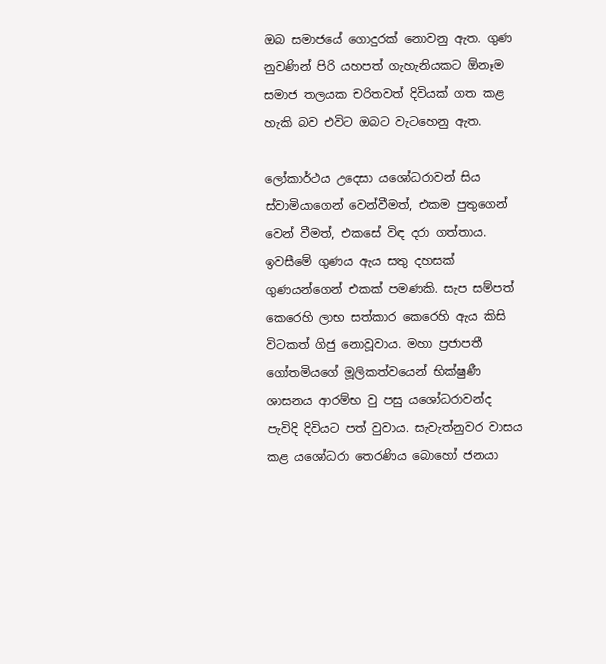ඔබ සමාජයේ ගොදුරක් නොවනු ඇත. ගුණ නුවණින් පිරි යහපත් ගැහැනියකට ඕනෑම සමාජ තලයක චරිතවත් දිවියක් ගත කළ හැකි බව එවිට ඔබට වැටහෙනු ඇත.

ලෝකාර්ථය උදෙසා යශෝධරාවන් සිය ස්වාමියාගෙන් වෙන්වීමත්, එකම පුතුගෙන් වෙන් වීමත්, එකසේ විඳ දරා ගත්තාය. ඉවසීමේ ගුණය ඇය සතු දහසක් ගුණයන්ගෙන් එකක් පමණකි. සැප සම්පත් කෙරෙහි ලාභ සත්කාර කෙරෙහි ඇය කිසි විටකත් ගිජු නොවූවාය. මහා ප්‍රජාපතී ගෝතමියගේ මූලිකත්වයෙන් භික්ෂුණී ශාසනය ආරම්භ වු පසු යශෝධරාවන්ද පැවිදි දිවියට පත් වුවාය. සැවැත්නුවර වාසය කළ යශෝධරා තෙරණිය බොහෝ ජනයා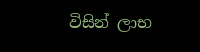විසින් ලාභ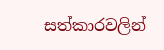සත්කාරවලින්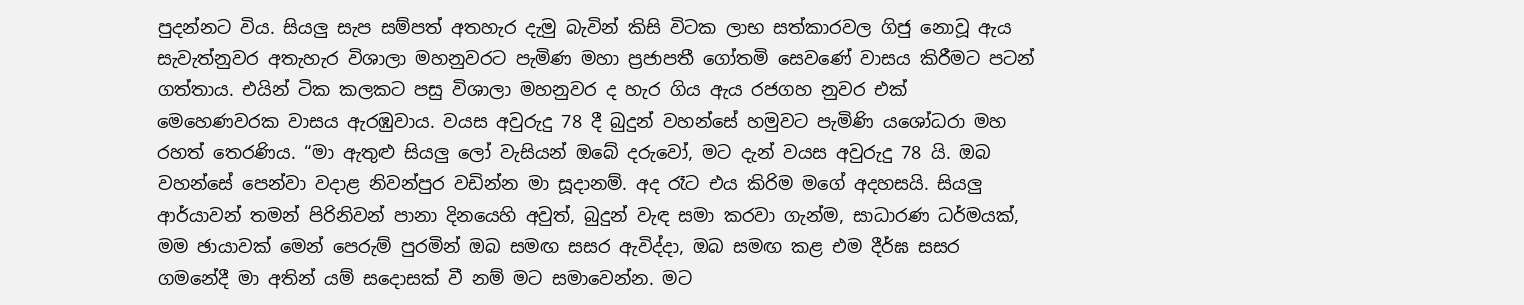පුදන්නට විය. සියලු සැප සම්පත් අතහැර දැමු බැවින් කිසි විටක ලාභ සත්කාරවල ගිජු නොවූ ඇය සැවැත්නුවර අතැහැර විශාලා මහනුවරට පැමිණ මහා ප්‍රජාපතී ගෝතමි සෙවණේ වාසය කිරීමට පටන් ගත්තාය. එයින් ටික කලකට පසු විශාලා මහනුවර ද හැර ගිය ඇය රජගහ නුවර එක් මෙහෙණවරක වාසය ඇරඹුවාය. වයස අවුරුදු 78 දී බුදුන් වහන්සේ හමුවට පැමිණි යශෝධරා මහ රහත් තෙරණිය. “මා ඇතුළු සියලු ලෝ වැසියන් ඔබේ දරුවෝ, මට දැන් වයස අවුරුදු 78 යි. ඔබ වහන්සේ පෙන්වා වදාළ නිවන්පුර වඩින්න මා සූදානම්. අද රෑට එය කිරිම මගේ අදහසයි. සියලු ආර්යාවන් තමන් පිරිනිවන් පානා දිනයෙහි අවුත්, බුදුන් වැඳ සමා කරවා ගැන්ම, සාධාරණ ධර්මයක්, මම ඡායාවක් මෙන් පෙරුම් පුරමින් ඔබ සමඟ සසර ඇවිද්දා, ඔබ සමඟ කළ එම දීර්ඝ සසර ගමනේදී මා අතින් යම් සදොසක් වී නම් මට සමාවෙන්න. මට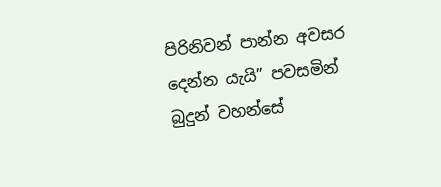පිරිනිවන් පාන්න අවසර දෙන්න යැයි” පවසමින් බුදුන් වහන්සේ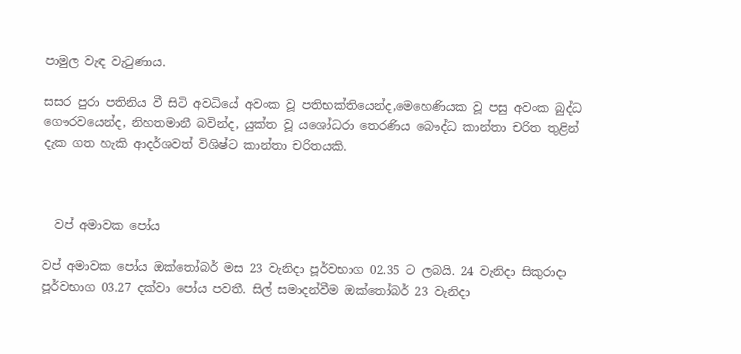පාමුල වැඳ වැටුණාය.

සසර පුරා පතිනිය වී සිටි අවධියේ අවංක වූ පතිභක්තියෙන්ද,මෙහෙණියක වූ පසු අවංක බුද්ධ ගෞරවයෙන්ද, නිහතමානී බවින්ද, යුක්ත වූ යශෝධරා තෙරණිය බෞද්ධ කාන්තා චරිත තුළින් දැක ගත හැකි ආදර්ශවත් විශිෂ්ට කාන්තා චරිතයකි.



  වප් අමාවක පෝය

වප් අමාවක පෝය ඔක්තෝබර් මස 23 වැනිදා පූර්වභාග 02.35 ට ලබයි. 24 වැනිදා සිකුරාදා පූර්වභාග 03.27 දක්වා පෝය පවතී. සිල් සමාදන්වීම ඔක්තෝබර් 23 වැනිදා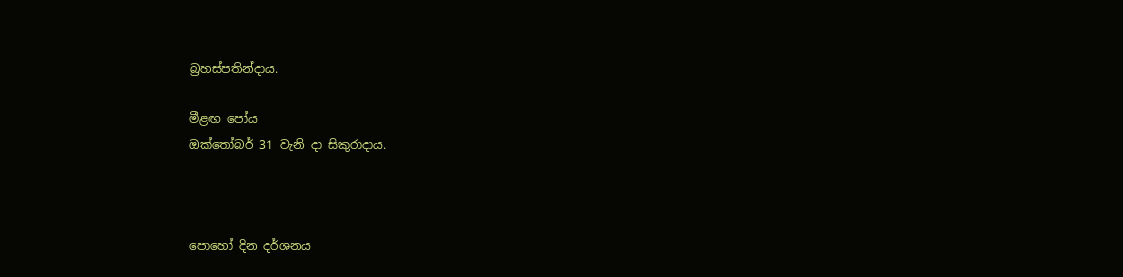බ්‍රහස්පතින්දාය.

මීළඟ පෝය
ඔක්තෝබර් 31 වැනි දා සිකුරාදාය.



පොහෝ දින දර්ශනය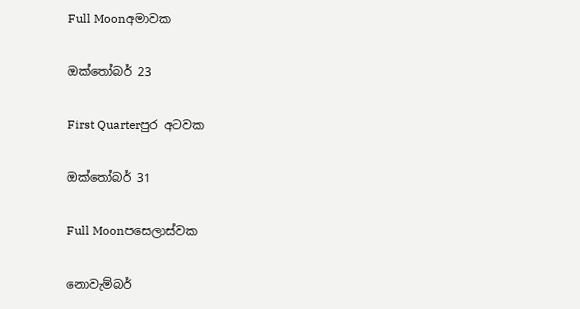Full Moonඅමාවක

ඔක්තෝබර් 23

First Quarterපුර අටවක

ඔක්තෝබර් 31

Full Moonපසෙලාස්වක

නොවැම්බර්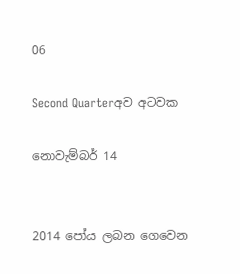06

Second Quarterඅව අටවක

නොවැම්බර් 14


2014 පෝය ලබන ගෙවෙන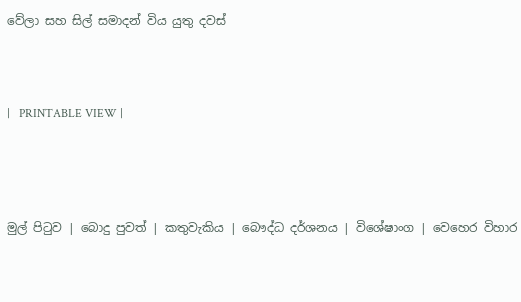වේලා සහ සිල් සමාදන් විය යුතු දවස්



|   PRINTABLE VIEW |




මුල් පිටුව | බොදු පුවත් | කතුවැකිය | බෞද්ධ දර්ශනය | විශේෂාංග | වෙහෙර විහාර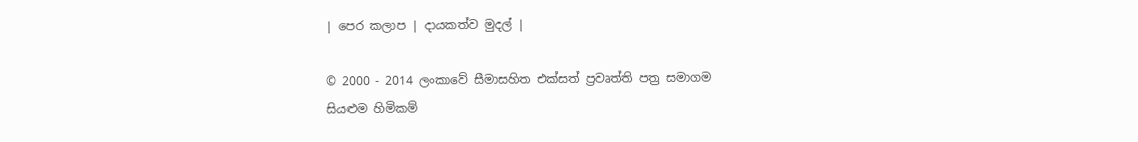| පෙර කලාප | දායකත්ව මුදල් |

© 2000 - 2014 ලංකාවේ සීමාසහිත එක්සත් ප්‍රවෘත්ති පත්‍ර සමාගම
සියළුම හිමිකම්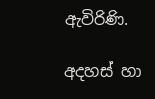ඇවිරිණි.

අදහස් හා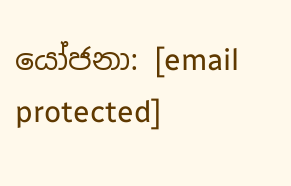යෝජනා: [email protected]